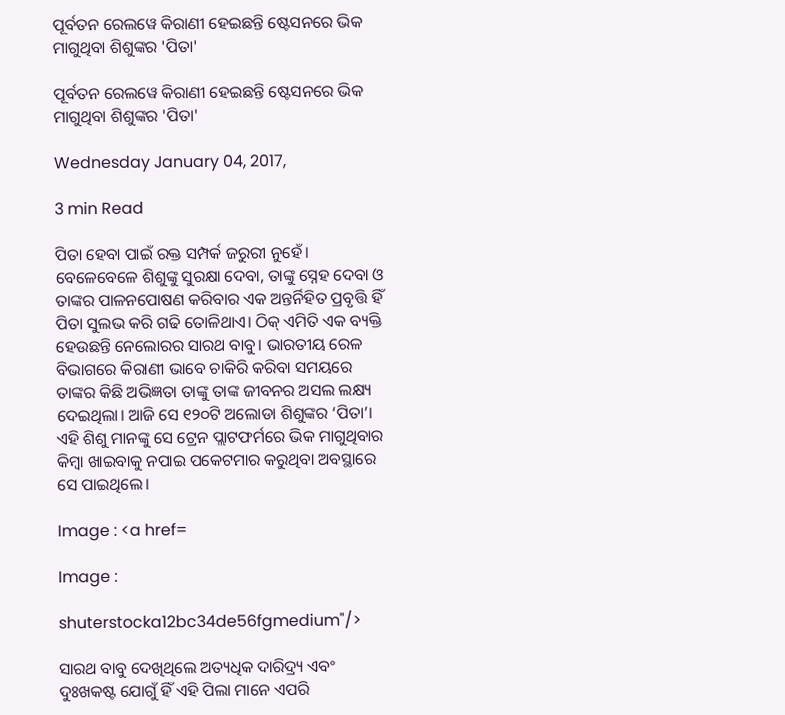ପୂର୍ବତନ ରେଲୱେ କିରାଣୀ ହେଇଛନ୍ତି ଷ୍ଟେସନରେ ଭିକ ମାଗୁଥିବା ଶିଶୁଙ୍କର 'ପିତା'

ପୂର୍ବତନ ରେଲୱେ କିରାଣୀ ହେଇଛନ୍ତି ଷ୍ଟେସନରେ ଭିକ ମାଗୁଥିବା ଶିଶୁଙ୍କର 'ପିତା'

Wednesday January 04, 2017,

3 min Read

ପିତା ହେବା ପାଇଁ ରକ୍ତ ସମ୍ପର୍କ ଜରୁରୀ ନୁହେଁ। ବେଳେବେଳେ ଶିଶୁଙ୍କୁ ସୁରକ୍ଷା ଦେବା, ତାଙ୍କୁ ସ୍ନେହ ଦେବା ଓ ତାଙ୍କର ପାଳନପୋଷଣ କରିବାର ଏକ ଅନ୍ତର୍ନିହିତ ପ୍ରବୃତ୍ତି ହିଁ ପିତା ସୁଲଭ କରି ଗଢି ତୋଳିଥାଏ। ଠିକ୍ ଏମିତି ଏକ ବ୍ୟକ୍ତି ହେଉଛନ୍ତି ନେଲୋରର ସାରଥ ବାବୁ। ଭାରତୀୟ ରେଳ ବିଭାଗରେ କିରାଣୀ ଭାବେ ଚାକିରି କରିବା ସମୟରେ ତାଙ୍କର କିଛି ଅଭିଜ୍ଞତା ତାଙ୍କୁ ତାଙ୍କ ଜୀବନର ଅସଲ ଲକ୍ଷ୍ୟ ଦେଇଥିଲା। ଆଜି ସେ ୧୨୦ଟି ଅଲୋଡା ଶିଶୁଙ୍କର ‘ପିତା’। ଏହି ଶିଶୁ ମାନଙ୍କୁ ସେ ଟ୍ରେନ ପ୍ଲାଟଫର୍ମରେ ଭିକ ମାଗୁଥିବାର କିମ୍ବା ଖାଇବାକୁ ନପାଇ ପକେଟମାର କରୁଥିବା ଅବସ୍ଥାରେ ସେ ପାଇଥିଲେ।

Image : <a href=

Image :

shuterstocka12bc34de56fgmedium"/>

ସାରଥ ବାବୁ ଦେଖିଥିଲେ ଅତ୍ୟଧିକ ଦାରିଦ୍ର୍ୟ ଏବଂ ଦୁଃଖକଷ୍ଟ ଯୋଗୁଁ ହିଁ ଏହି ପିଲା ମାନେ ଏପରି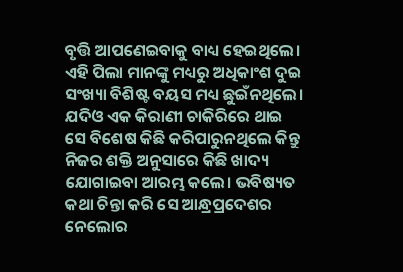ବୃତ୍ତି ଆପଣେଇବାକୁ ବାଧ୍ୟ ହେଇଥିଲେ। ଏହି ପିଲା ମାନଙ୍କୁ ମଧ୍ୟରୁ ଅଧିକାଂଶ ଦୁଇ ସଂଖ୍ୟା ବିଶିଷ୍ଟ ବୟସ ମଧ୍ୟ ଛୁଇଁନଥିଲେ। ଯଦିଓ ଏକ କିରାଣୀ ଚାକିରିରେ ଥାଇ ସେ ବିଶେଷ କିଛି କରିପାରୁନଥିଲେ କିନ୍ତୁ ନିଜର ଶକ୍ତି ଅନୁସାରେ କିଛି ଖାଦ୍ୟ ଯୋଗାଇବା ଆରମ୍ଭ କଲେ। ଭବିଷ୍ୟତ କଥା ଚିନ୍ତା କରି ସେ ଆନ୍ଧ୍ରପ୍ରଦେଶର ନେଲୋର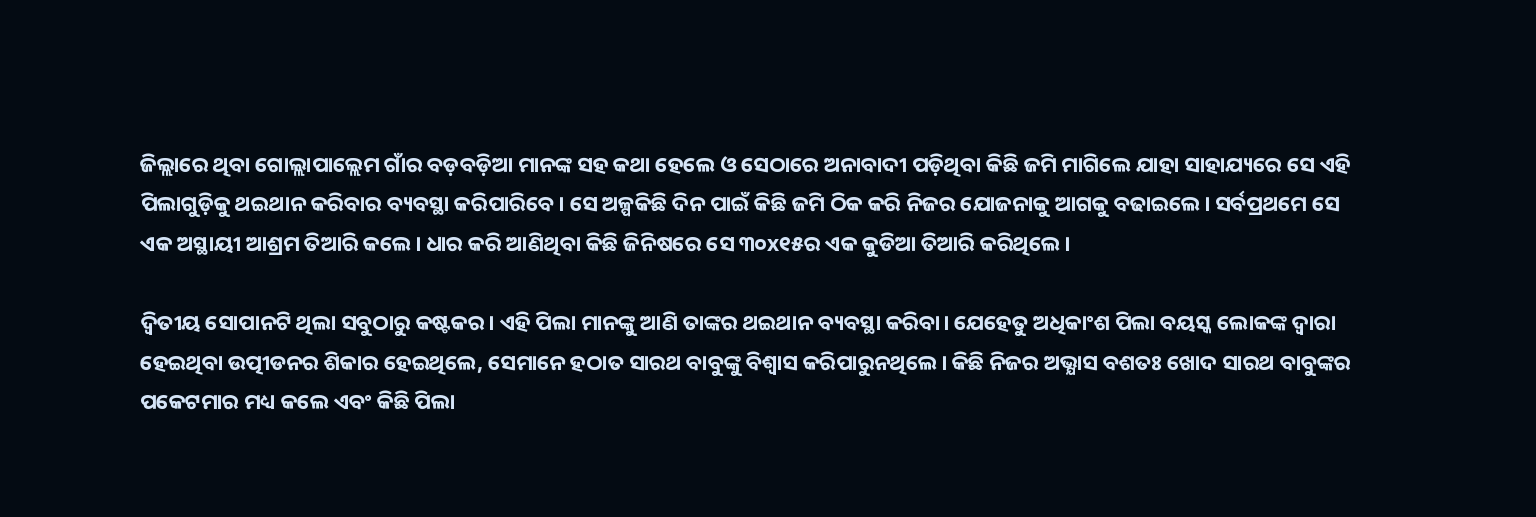ଜିଲ୍ଲାରେ ଥିବା ଗୋଲ୍ଲାପାଲ୍ଲେମ ଗାଁର ବଡ଼ବଡ଼ିଆ ମାନଙ୍କ ସହ କଥା ହେଲେ ଓ ସେଠାରେ ଅନାବାଦୀ ପଡ଼ିଥିବା କିଛି ଜମି ମାଗିଲେ ଯାହା ସାହାଯ୍ୟରେ ସେ ଏହି ପିଲାଗୁଡ଼ିକୁ ଥଇଥାନ କରିବାର ବ୍ୟବସ୍ଥା କରିପାରିବେ। ସେ ଅଳ୍ପକିଛି ଦିନ ପାଇଁ କିଛି ଜମି ଠିକ କରି ନିଜର ଯୋଜନାକୁ ଆଗକୁ ବଢାଇଲେ। ସର୍ବପ୍ରଥମେ ସେ ଏକ ଅସ୍ଥାୟୀ ଆଶ୍ରମ ତିଆରି କଲେ। ଧାର କରି ଆଣିଥିବା କିଛି ଜିନିଷରେ ସେ ୩୦x୧୫ର ଏକ କୁଡିଆ ତିଆରି କରିଥିଲେ।

ଦ୍ଵିତୀୟ ସୋପାନଟି ଥିଲା ସବୁଠାରୁ କଷ୍ଟକର। ଏହି ପିଲା ମାନଙ୍କୁ ଆଣି ତାଙ୍କର ଥଇଥାନ ବ୍ୟବସ୍ଥା କରିବା। ଯେହେତୁ ଅଧିକାଂଶ ପିଲା ବୟସ୍କ ଲୋକଙ୍କ ଦ୍ଵାରା ହେଇଥିବା ଉତ୍ପୀଡନର ଶିକାର ହେଇଥିଲେ, ସେମାନେ ହଠାତ ସାରଥ ବାବୁଙ୍କୁ ବିଶ୍ଵାସ କରିପାରୁନଥିଲେ। କିଛି ନିଜର ଅଭ୍ଯାସ ବଶତଃ ଖୋଦ ସାରଥ ବାବୁଙ୍କର ପକେଟମାର ମଧ୍ୟ କଲେ ଏବଂ କିଛି ପିଲା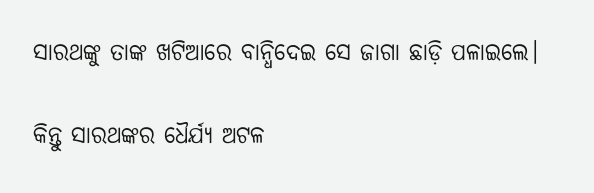ସାରଥଙ୍କୁ ତାଙ୍କ ଖଟିଆରେ ବାନ୍ଧିଦେଇ ସେ ଜାଗା ଛାଡ଼ି ପଳାଇଲେ।

କିନ୍ତୁ ସାରଥଙ୍କର ଧୈର୍ଯ୍ୟ ଅଟଳ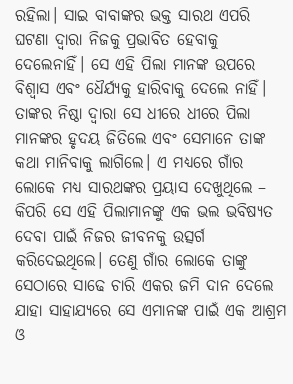ରହିଲା। ସାଇ ବାବାଙ୍କର ଭକ୍ତ ସାରଥ ଏପରି ଘଟଣା ଦ୍ଵାରା ନିଜକୁ ପ୍ରଭାବିତ ହେବାକୁ ଦେଲେନାହିଁ। ସେ ଏହି ପିଲା ମାନଙ୍କ ଉପରେ ବିଶ୍ଵାସ ଏବଂ ଧୈର୍ଯ୍ୟକୁ ହାରିବାକୁ ଦେଲେ ନାହିଁ। ତାଙ୍କର ନିଷ୍ଠା ଦ୍ଵାରା ସେ ଧୀରେ ଧୀରେ ପିଲା ମାନଙ୍କର ହୃଦୟ ଜିତିଲେ ଏବଂ ସେମାନେ ତାଙ୍କ କଥା ମାନିବାକୁ ଲାଗିଲେ। ଏ ମଧ୍ୟରେ ଗାଁର ଲୋକେ ମଧ୍ୟ ସାରଥଙ୍କର ପ୍ରୟାସ ଦେଖୁଥିଲେ – କିପରି ସେ ଏହି ପିଲାମାନଙ୍କୁ ଏକ ଭଲ ଭବିଷ୍ୟତ ଦେବା ପାଇଁ ନିଜର ଜୀବନକୁ ଉତ୍ସର୍ଗ କରିଦେଇଥିଲେ। ତେଣୁ ଗାଁର ଲୋକେ ତାଙ୍କୁ ସେଠାରେ ସାଢେ ଚାରି ଏକର ଜମି ଦାନ ଦେଲେ ଯାହା ସାହାଯ୍ୟରେ ସେ ଏମାନଙ୍କ ପାଇଁ ଏକ ଆଶ୍ରମ ଓ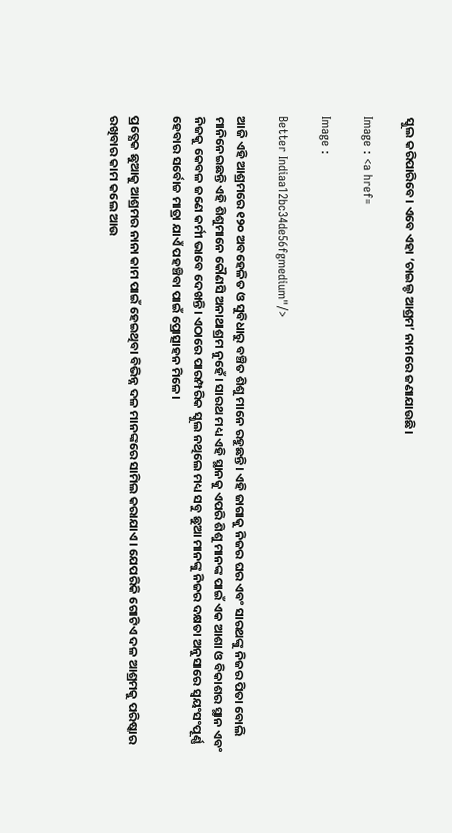ସ୍କୁଲ କରିପାରିବେ। ଏବେ ଏହା ‘ଚାଇଲ୍ଡ ଆଶ୍ରମ’ ନାମରେ ଜଣାଯାଉଛି।

Image : <a href=

Image :

Better Indiaa12bc34de56fgmedium"/>

ଆଜି ଏହି ଆଶ୍ରମରେ ୧୨୦ ଅବହେଳିତ ଓ ସୁବିଧାରୁ ବଞ୍ଚିତ ଶିଶୁ ମାନେ ରହୁଛନ୍ତି। ଏହି ଜାଗାକୁ ନିଜର ଘର ଏବଂ ସାରଥଙ୍କୁ ନିଜର ପିତା ବୋଲି ମାନିନେଇଛନ୍ତି ଏହି ଶିଶୁମାନେ କୌଣସି ଅନାଥାଶ୍ରମ ନୁହେଁ। ସାରଥ ମଧ୍ୟ ଏହି ସ୍ଥାନକୁ ଏପରି ଶିଶୁ ମାନଙ୍କ ପାଇଁ ଏକ ଆଶା ଓ ବିକାଶର ସ୍ଥାନ ଏବଂ ନିଜକୁ କେବଳ ଜଣେ କର୍ମୀ ଭାବେ ଦେଖନ୍ତି। ଏଠାରେ ପାରମ୍ପରିକ ସ୍କୁଲ ନଥିଲେ ମଧ୍ୟ ସବୁ ଛୁଆ ମାନଙ୍କୁ ନିଜର ଦକ୍ଷତା ଅନୁସାରେ ସ୍ଵୟଂସଂପୂର୍ଣ୍ଣ ହେବାର ସର୍ବୋଚ୍ଚ ମାତ୍ରା ଯାଏଁ ପହଞ୍ଚିବା ପାଇଁ ପ୍ରୋତ୍ସାହନ ମିଳେ।

ପ୍ରତ୍ଯେକ ଛୁଆକୁ ଆଶ୍ରମର ନାନା କାମ ପାଇଁ ହେଇଥିବା ବିଭିନ୍ନ ଦଳ ମାନଙ୍କରେ ସାମିଲ କରାଯାଏ। ଯେପରିକି ଗୋଟିଏ ଦଳ ଆଶ୍ରମକୁ ପରିଷ୍କାର ରଖିବାର କାମ କଲେ ଆଉ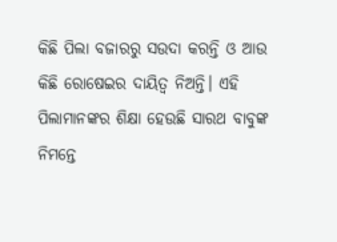କିଛି ପିଲା ବଜାରରୁ ସଉଦା କରନ୍ତି ଓ ଆଉ କିଛି ରୋଷେଇର ଦାୟିତ୍ଵ ନିଅନ୍ତି। ଏହି ପିଲାମାନଙ୍କର ଶିକ୍ଷା ହେଉଛି ସାରଥ ବାବୁଙ୍କ ନିମନ୍ତେ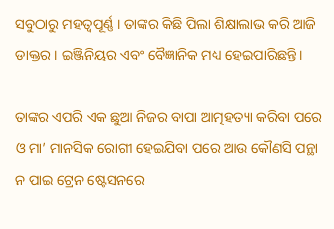ସବୁଠାରୁ ମହତ୍ଵପୂର୍ଣ୍ଣ । ତାଙ୍କର କିଛି ପିଲା ଶିକ୍ଷାଲାଭ କରି ଆଜି ଡାକ୍ତର। ଇଞ୍ଜିନିୟର ଏବଂ ବୈଜ୍ଞାନିକ ମଧ୍ୟ ହେଇପାରିଛନ୍ତି।

ତାଙ୍କର ଏପରି ଏକ ଛୁଆ ନିଜର ବାପା ଆତ୍ମହତ୍ୟା କରିବା ପରେ ଓ ମା’ ମାନସିକ ରୋଗୀ ହେଇଯିବା ପରେ ଆଉ କୌଣସି ପନ୍ଥା ନ ପାଇ ଟ୍ରେନ ଷ୍ଟେସନରେ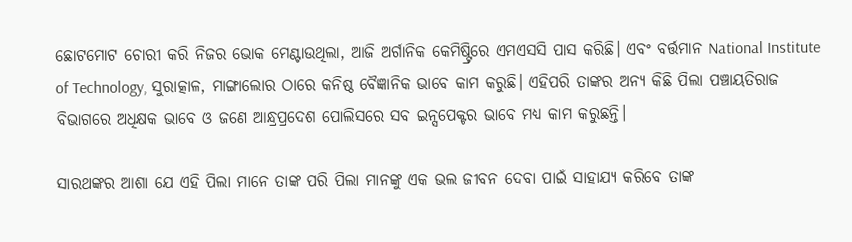ଛୋଟମୋଟ ଚୋରୀ କରି ନିଜର ଭୋକ ମେଣ୍ଟାଉଥିଲା, ଆଜି ଅର୍ଗାନିକ କେମିଷ୍ଟ୍ରିରେ ଏମଏସସି ପାସ କରିଛି। ଏବଂ ବର୍ତ୍ତମାନ National Institute of Technology, ସୁରାତ୍କାଳ, ମାଙ୍ଗାଲୋର ଠାରେ କନିଷ୍ଠ ବୈଜ୍ଞାନିକ ଭାବେ କାମ କରୁଛି। ଏହିପରି ତାଙ୍କର ଅନ୍ୟ କିଛି ପିଲା ପଞ୍ଚାୟତିରାଜ ବିଭାଗରେ ଅଧିକ୍ଷକ ଭାବେ ଓ ଜଣେ ଆନ୍ଧ୍ରପ୍ରଦେଶ ପୋଲିସରେ ସବ ଇନ୍ସପେକ୍ଟର ଭାବେ ମଧ୍ୟ କାମ କରୁଛନ୍ତି।

ସାରଥଙ୍କର ଆଶା ଯେ ଏହି ପିଲା ମାନେ ତାଙ୍କ ପରି ପିଲା ମାନଙ୍କୁ ଏକ ଭଲ ଜୀବନ ଦେବା ପାଇଁ ସାହାଯ୍ୟ କରିବେ ତାଙ୍କ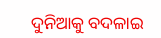ଦୁନିଆକୁ ବଦଳାଇ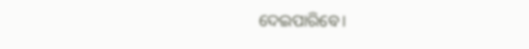ଦେଇପାରିବେ।